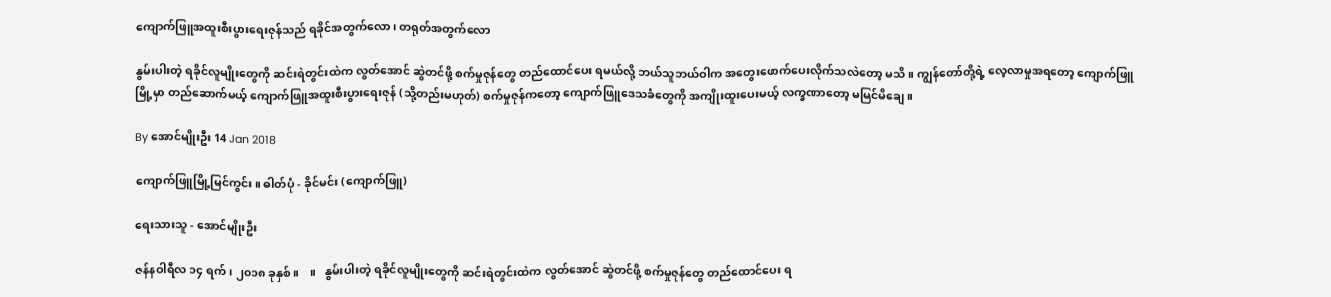ကျောက်ဖြူအထူးစီးပွားရေးဇုန်သည် ရခိုင်အတွက်လော၊ တရုတ်အတွက်လော

နွမ်းပါးတဲ့ ရခိုင်လူမျိုးတွေကို ဆင်းရဲတွင်းထဲက လွတ်အောင် ဆွဲတင်ဖို့ စက်မှုဇုန်တွေ တည်ထောင်ပေး ရမယ်လို့ ဘယ်သူဘယ်ဝါက အတွေးဖောက်ပေးလိုက်သလဲတော့ မသိ။ ကျွန်တော်တို့ရဲ့ လေ့လာမှုအရတော့ ကျောက်ဖြူမြို့မှာ တည်ဆောက်မယ့် ကျောက်ဖြူအထူးစီးပွားရေးဇုန် (သို့တည်းမဟုတ်) စက်မှုဇုန်ကတော့ ကျောက်ဖြူဒေသခံတွေကို အကျိုးထူးပေးမယ့် လက္ခဏာတော့ မမြင်မိချေ။

By အောင်မျိုးဦး 14 Jan 2018

ကျောက်ဖြူမြို့မြင်ကွင်း။ ဓါတ်ပုံ - ခိုင်မင်း (ကျောက်ဖြူ)

ရေးသားသူ - အောင်မျိုးဦး

ဇန်နဝါရီလ ၁၄ ရက်၊ ၂၀၁၈ ခုနှစ်။    ။   နွမ်းပါးတဲ့ ရခိုင်လူမျိုးတွေကို ဆင်းရဲတွင်းထဲက လွတ်အောင် ဆွဲတင်ဖို့ စက်မှုဇုန်တွေ တည်ထောင်ပေး ရ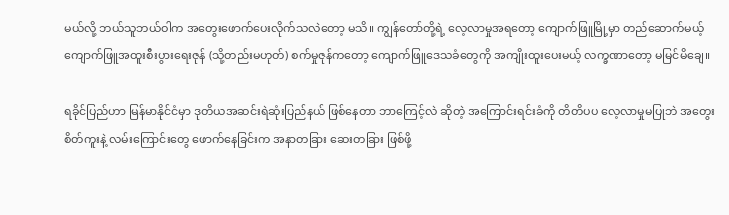မယ်လို့ ဘယ်သူဘယ်ဝါက အတွေးဖောက်ပေးလိုက်သလဲတော့ မသိ။ ကျွန်တော်တို့ရဲ့ လေ့လာမှုအရတော့ ကျောက်ဖြူမြို့မှာ တည်ဆောက်မယ့် ကျောက်ဖြူအထူးစီးပွားရေးဇုန် (သို့တည်းမဟုတ်) စက်မှုဇုန်ကတော့ ကျောက်ဖြူဒေသခံတွေကို အကျိုးထူးပေးမယ့် လက္ခဏာတော့ မမြင်မိချေ။

ရခိုင်ပြည်ဟာ မြန်မာနိုင်ငံမှာ ဒုတိယအဆင်းရဲဆုံးပြည်နယ် ဖြစ်နေတာ ဘာကြေင့်လဲ ဆိုတဲ့ အကြောင်းရင်းခံကို တိတိပပ လေ့လာမှုမပြုဘဲ အတွေးစိတ်ကူးနဲ့ လမ်းကြောင်းတွေ ဖောက်နေခြင်းက အနာတခြား ဆေးတခြား ဖြစ်ဖို့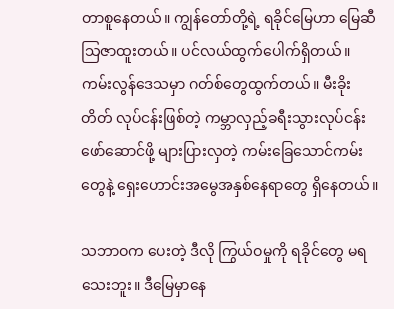တာစူနေတယ်။ ကျွန်တော်တို့ရဲ့ ရခိုင်မြေဟာ မြေဆီသြဇာထူးတယ်။ ပင်လယ်ထွက်ပေါက်ရှိတယ်။ ကမ်းလွန်ဒေသမှာ ဂတ်စ်တွေထွက်တယ်။ မီးခိုးတိတ် လုပ်ငန်းဖြစ်တဲ့ ကမ္ဘာလှည့်ခရီးသွားလုပ်ငန်း ဖော်ဆောင်ဖို့ များပြားလှတဲ့ ကမ်းခြေသောင်ကမ်းတွေနဲ့ ရှေးဟောင်းအမွေအနှစ်နေရာတွေ ရှိနေတယ်။

သဘာဝက ပေးတဲ့ ဒီလို ကြွယ်ဝမှုကို ရခိုင်တွေ မရသေးဘူး။ ဒီမြေမှာနေ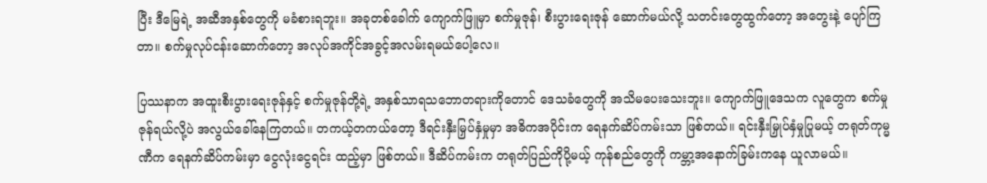ပြီး ဒီမြေရဲ့ အဆီအနှစ်တွေကို မခံစားရဘူး။ အခုတစ်ခေါက် ကျောက်ဖြူမှာ စက်မှုဇုန်၊ စီးပွားရေးဇုန် ဆောက်မယ်လို့ သတင်းတွေထွက်တော့ အတွေးနဲ့ ပျော်ကြတာ။ စက်မှုလုပ်ငန်းဆောက်တော့ အလုပ်အကိုင်အခွင့်အလမ်းရမယ်ပေါ့လေ။

ပြဿနာက အထူးစီးပွားရေးဇုန်နှင့် စက်မှုဇုန်တို့ရဲ့ အနှစ်သာရသဘောတရားကိုတောင် ဒေသခံတွေကို အသိမပေးသေးဘူး။ ကျောက်ဖြူဒေသက လူတွေက စက်မှုဇုန်ရယ်လို့ပဲ အလွယ်ခေါ်နေကြတယ်။ တကယ့်တကယ်တော့ ဒီရင်းနှီးမြှပ်နှံမှုမှာ အဓိကအပိုင်းက ရေနက်ဆိပ်ကမ်းသာ ဖြစ်တယ်။ ရင်းနှီးမြှုပ်နှံမှုပြုမယ့် တရုတ်ကုမ္မဏီက ရေနက်ဆိပ်ကမ်းမှာ ငွေလုံးငွေရင်း ထည့်မှာ ဖြစ်တယ်။ ဒီဆိပ်ကမ်းက တရုတ်ပြည်ကိုပို့မယ့် ကုန်စည်တွေကို ကမ္ဘာ့အနောက်ခြမ်းကနေ ယူလာမယ်။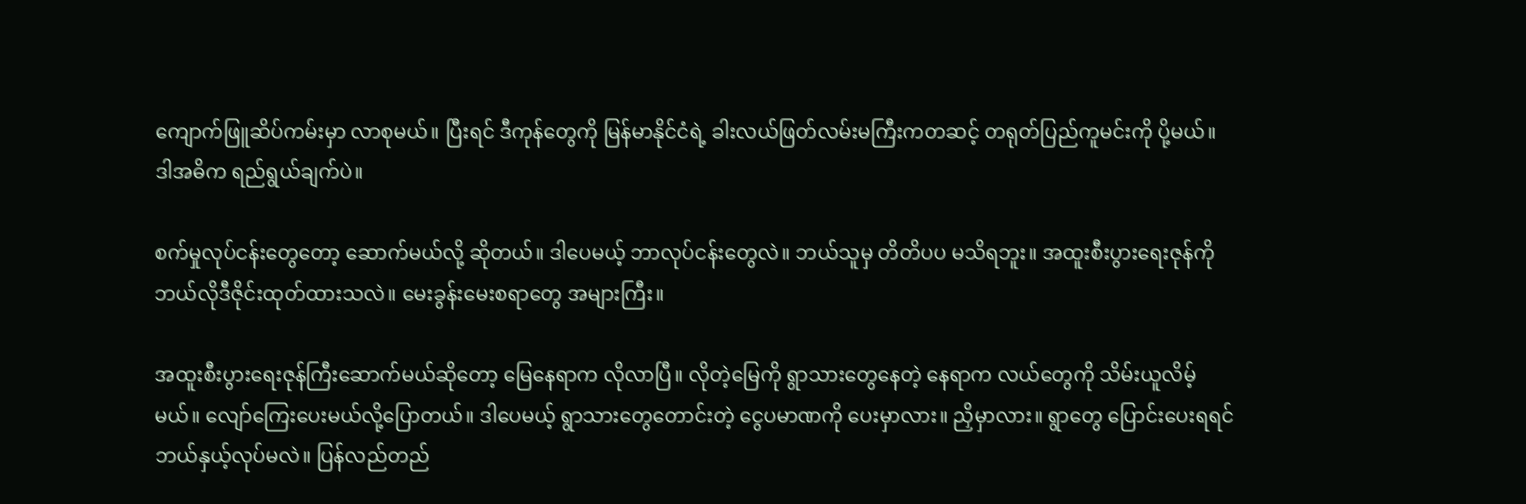ကျောက်ဖြူဆိပ်ကမ်းမှာ လာစုမယ်။ ပြီးရင် ဒီကုန်တွေကို မြန်မာနိုင်ငံရဲ့ ခါးလယ်ဖြတ်လမ်းမကြီးကတဆင့် တရုတ်ပြည်ကူမင်းကို ပို့မယ်။ ဒါအဓိက ရည်ရွယ်ချက်ပဲ။

စက်မှုလုပ်ငန်းတွေတော့ ဆောက်မယ်လို့ ဆိုတယ်။ ဒါပေမယ့် ဘာလုပ်ငန်းတွေလဲ။ ဘယ်သူမှ တိတိပပ မသိရဘူး။ အထူးစီးပွားရေးဇုန်ကို ဘယ်လိုဒီဇိုင်းထုတ်ထားသလဲ။ မေးခွန်းမေးစရာတွေ အများကြီး။

အထူးစီးပွားရေးဇုန်ကြီးဆောက်မယ်ဆိုတော့ မြေနေရာက လိုလာပြီ။ လိုတဲ့မြေကို ရွာသားတွေနေတဲ့ နေရာက လယ်တွေကို သိမ်းယူလိမ့်မယ်။ လျော်ကြေးပေးမယ်လို့ပြောတယ်။ ဒါပေမယ့် ရွာသားတွေတောင်းတဲ့ ငွေပမာဏကို ပေးမှာလား။ ညှိမှာလား။ ရွာတွေ ပြောင်းပေးရရင် ဘယ်နှယ့်လုပ်မလဲ။ ပြန်လည်တည်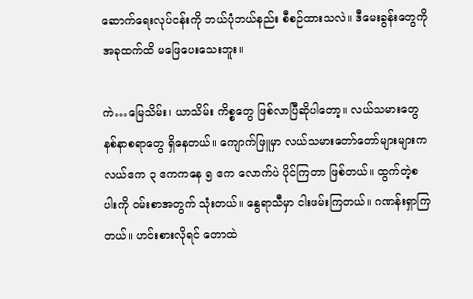ဆောက်ရေးလုပ်ငန်းကို ဘယ်ပုံဘယ်နည်း စီစဉ်ထားသလဲ။ ဒီမေးခွန်းတွေကို အခုထက်ထိ မဖြေပေးသေးဘူး။

ကဲ…မြေသိမ်း၊ ယာသိမ်း ကိစ္စတွေ ဖြစ်လာပြီဆိုပါတော့။ လယ်သမားတွေ နစ်နာစရာတွေ ရှိနေတယ်။ ကျောက်ဖြူမှာ လယ်သမားတော်တော်များများက လယ်ဧက ၃ ဧကကနေ ၅ ဧက လောက်ပဲ ပိုင်ကြတာ ဖြစ်တယ်။ ထွက်တဲ့စပါးကို ဝမ်းစာအတွက် သုံးတယ်။ နွေရာသီမှာ ငါးဖမ်းကြတယ်။ ဂဏန်းရှာကြတယ်။ ဟင်းစားလိုရင် တောထဲ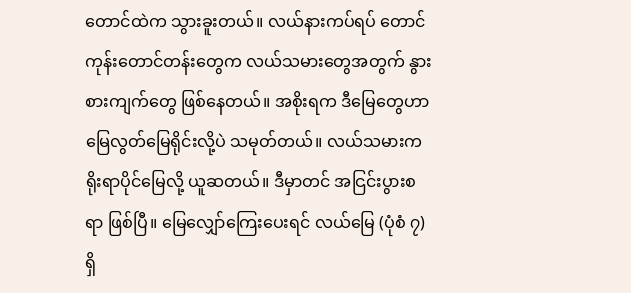တောင်ထဲက သွားခူးတယ်။ လယ်နားကပ်ရပ် တောင်ကုန်းတောင်တန်းတွေက လယ်သမားတွေအတွက် နွားစားကျက်တွေ ဖြစ်နေတယ်။ အစိုးရက ဒီမြေတွေဟာ မြေလွတ်မြေရိုင်းလို့ပဲ သမုတ်တယ်။ လယ်သမားက ရိုးရာပိုင်မြေလို့ ယူဆတယ်။ ဒီမှာတင် အငြင်းပွားစရာ ဖြစ်ပြီ။ မြေလျှော်ကြေးပေးရင် လယ်မြေ (ပုံစံ ၇) ရှိ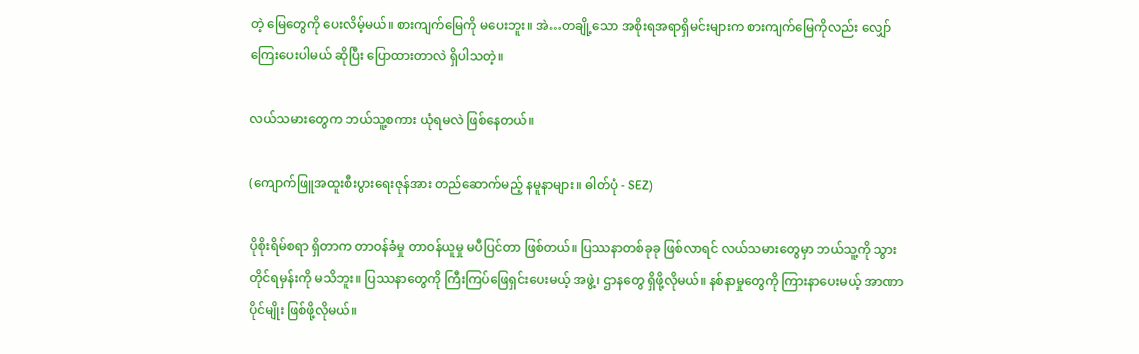တဲ့ မြေတွေကို ပေးလိမ့်မယ်။ စားကျက်မြေကို မပေးဘူး။ အဲ…တချို့သော အစိုးရအရာရှိမင်းများက စားကျက်မြေကိုလည်း လျှော်ကြေးပေးပါမယ် ဆိုပြီး ပြောထားတာလဲ ရှိပါသတဲ့။

လယ်သမားတွေက ဘယ်သူ့စကား ယုံရမလဲ ဖြစ်နေတယ်။

(ကျောက်ဖြူအထူးစီးပွားရေးဇုန်အား တည်ဆောက်မည့် နမူနာများ။ ဓါတ်ပုံ - SEZ)

ပိုစိုးရိမ်စရာ ရှိတာက တာဝန်ခံမှု တာဝန်ယူမှု မပီပြင်တာ ဖြစ်တယ်။ ပြဿနာတစ်ခုခု ဖြစ်လာရင် လယ်သမားတွေမှာ ဘယ်သူ့ကို သွားတိုင်ရမှန်းကို မသိဘူး။ ပြဿနာတွေကို ကြီးကြပ်ဖြေရှင်းပေးမယ့် အဖွဲ့၊ ဌာနတွေ ရှိဖို့လိုမယ်။ နစ်နာမှုတွေကို ကြားနာပေးမယ့် အာဏာပိုင်မျိုး ဖြစ်ဖို့လိုမယ်။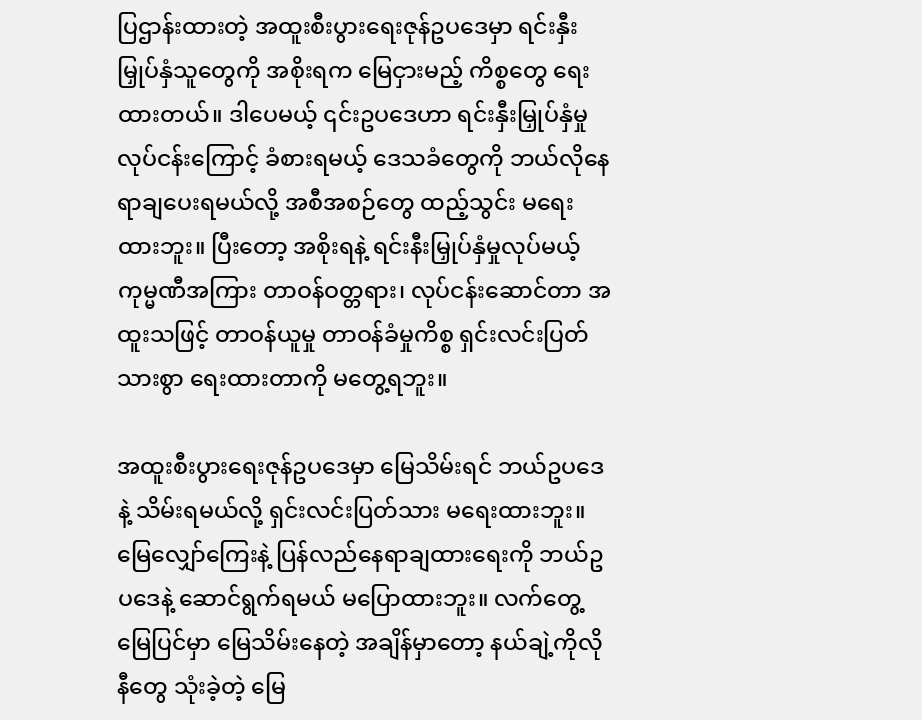ပြဌာန်းထားတဲ့ အထူးစီးပွားရေးဇုန်ဥပဒေမှာ ရင်းနှီးမြှုပ်နှံသူတွေကို အစိုးရက မြေငှားမည့် ကိစ္စတွေ ရေးထားတယ်။ ဒါပေမယ့် ၎င်းဥပဒေဟာ ရင်းနှီးမြှုပ်နှံမှုလုပ်ငန်းကြောင့် ခံစားရမယ့် ဒေသခံတွေကို ဘယ်လိုနေရာချပေးရမယ်လို့ အစီအစဉ်တွေ ထည့်သွင်း မရေးထားဘူး။ ပြီးတော့ အစိုးရနဲ့ ရင်းနီးမြှုပ်နှံမှုလုပ်မယ့် ကုမ္မဏီအကြား တာဝန်ဝတ္တရား၊ လုပ်ငန်းဆောင်တာ အထူးသဖြင့် တာဝန်ယူမှု တာဝန်ခံမှုကိစ္စ ရှင်းလင်းပြတ်သားစွာ ရေးထားတာကို မတွေ့ရဘူး။

အထူးစီးပွားရေးဇုန်ဥပဒေမှာ မြေသိမ်းရင် ဘယ်ဥပဒေနဲ့ သိမ်းရမယ်လို့ ရှင်းလင်းပြတ်သား မရေးထားဘူး။ မြေလျှော်ကြေးနဲ့ ပြန်လည်နေရာချထားရေးကို ဘယ်ဥပဒေနဲ့ ဆောင်ရွက်ရမယ် မပြောထားဘူး။ လက်တွေ့ မြေပြင်မှာ မြေသိမ်းနေတဲ့ အချိန်မှာတော့ နယ်ချဲ့ကိုလိုနီတွေ သုံးခဲ့တဲ့ မြေ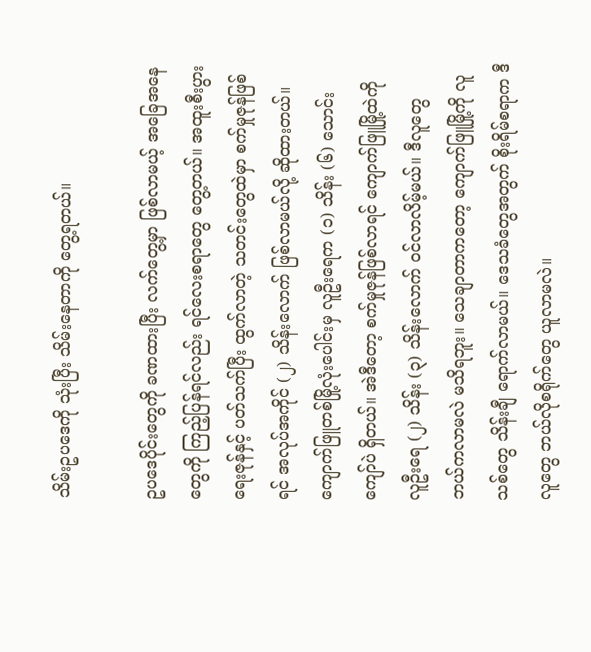သိမ်းဥပဒေကို သုံးပြီး သိမ်းနေတာကို တွေ့ရတယ်။

ဥပဒေပိုင်းတွေကို ခဏထားပြီး လက်တွေ့မှာ ဖြစ်လာမယ့် အခြေအနေတွေကို ကြည့်ပြန်ရင်လည်း ရင်လေးစရာတွေ တွေ့တယ်။ အထူးစီးပွားရေးဇုန်နှင့် ပတ်သက်ပြီး ထွက်လာတဲ့ သတင်းတွေထဲမှာ စက်မှုဇုန်ဖြစ်ရင် အလုပ်အကိုင် (၂) သိန်းလောက် ဖြစ်လာမယ်လို့ ဆိုထားတယ်။ ကျောက်ဖြူတစ်မြို့လုံးပေါင်းမှ လူဦးရေက (၁) သိန်း (၆) သောင်းကျော်ပဲ ရှိတယ်။ အဲဒီတော့ စက်မှုဇုန်ဖြစ်လာရင် ကျောက်ဖြူမြို့ထဲကို လူဦးရေ (၂) သိန်း (၃) သိန်းလောက် ဝင်လာလိမ့်မယ်။ ဒီလူတွေ ဘယ်ကလာမလဲ မသိရဘူး။ သေချာတာကတော့ ကျောက်ဖြူမြို့ကို လူသစ်တွေ သိန်းချီ ရောက်လာမယ်။ ဒေသခံတွေအတွက် စိုးရိမ်စရာက ဒီလူတွေ ဘယ်လိုစရိုက်တွေ ယူလာမလဲ။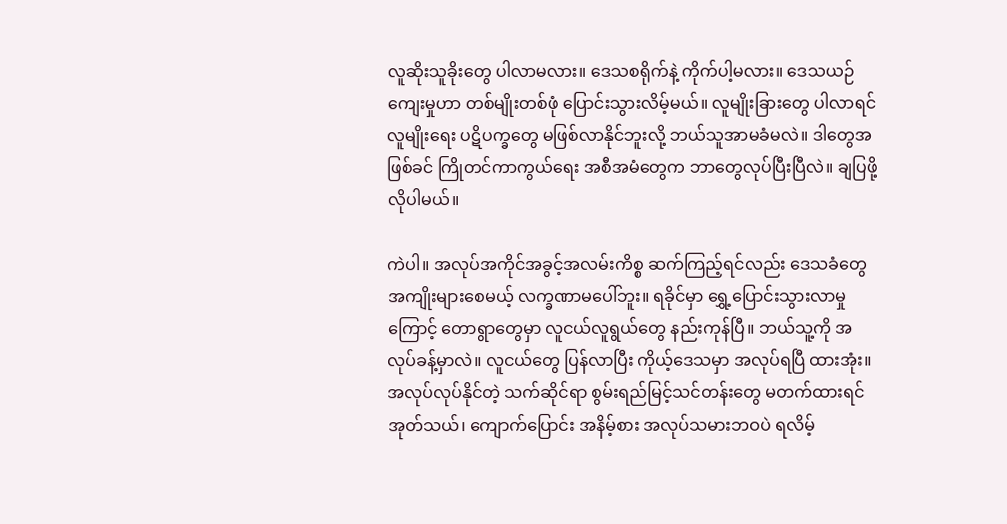လူဆိုးသူခိုးတွေ ပါလာမလား။ ဒေသစရိုက်နဲ့ ကိုက်ပါ့မလား။ ဒေသယဉ်ကျေးမှုဟာ တစ်မျိုးတစ်ဖုံ ပြောင်းသွားလိမ့်မယ်။ လူမျိုးခြားတွေ ပါလာရင် လူမျိုးရေး ပဋိပက္ခတွေ မဖြစ်လာနိုင်ဘူးလို့ ဘယ်သူအာမခံမလဲ။ ဒါတွေအဖြစ်ခင် ကြိုတင်ကာကွယ်ရေး အစီအမံတွေက ဘာတွေလုပ်ပြီးပြီလဲ။ ချပြဖို့ လိုပါမယ်။

ကဲပါ။ အလုပ်အကိုင်အခွင့်အလမ်းကိစ္စ ဆက်ကြည့်ရင်လည်း ဒေသခံတွေ အကျိုးများစေမယ့် လက္ခဏာမပေါ်ဘူး။ ရခိုင်မှာ ရွှေ့ပြောင်းသွားလာမှုကြောင့် တောရွာတွေမှာ လူငယ်လူရွယ်တွေ နည်းကုန်ပြီ။ ဘယ်သူ့ကို အလုပ်ခန့်မှာလဲ။ လူငယ်တွေ ပြန်လာပြီး ကိုယ့်ဒေသမှာ အလုပ်ရပြီ ထားအုံး။ အလုပ်လုပ်နိုင်တဲ့ သက်ဆိုင်ရာ စွမ်းရည်မြင့်သင်တန်းတွေ မတက်ထားရင် အုတ်သယ်၊ ကျောက်ပြောင်း အနိမ့်စား အလုပ်သမားဘဝပဲ ရလိမ့်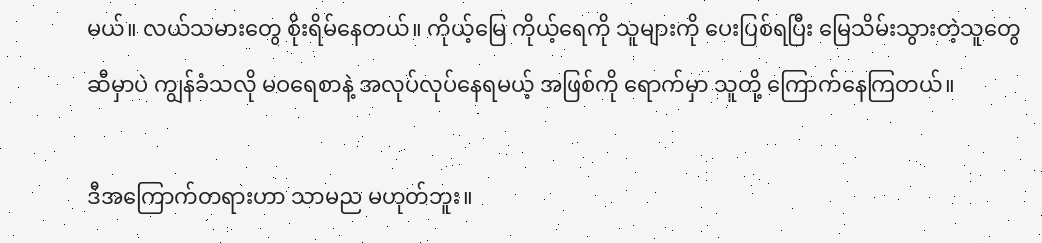မယ်။ လယ်သမားတွေ စိုးရိမ်နေတယ်။ ကိုယ့်မြေ ကိုယ့်ရေကို သူများကို ပေးပြစ်ရပြီး မြေသိမ်းသွားတဲ့သူတွေဆီမှာပဲ ကျွန်ခံသလို မဝရေစာနဲ့ အလုပ်လုပ်နေရမယ့် အဖြစ်ကို ရောက်မှာ သူတို့ ကြောက်နေကြတယ်။

ဒီအကြောက်တရားဟာ သာမည မဟုတ်ဘူး။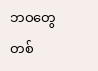ဘဝတွေ တစ်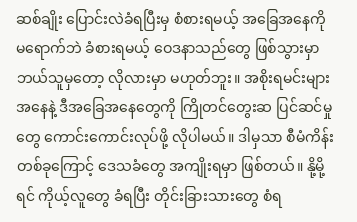ဆစ်ချိုး ပြောင်းလဲခံရပြီးမှ စံစားရမယ့် အခြေအနေကို မရောက်ဘဲ ခံစားရမယ့် ဝေဒနာသည်တွေ ဖြစ်သွားမှာ ဘယ်သူမှတော့ လိုလားမှာ မဟုတ်ဘူး။ အစိုးရမင်းများအနေနဲ့ ဒီအခြေအနေတွေကို ကြိုတင်တွေးဆ ပြင်ဆင်မှုတွေ ကောင်းကောင်းလုပ်ဖို့ လိုပါမယ်။ ဒါမှသာ စီမံကိန်းတစ်ခုကြောင့် ဒေသခံတွေ အကျိုးရမှာ ဖြစ်တယ်။ နို့မို့ရင် ကိုယ့်လူတွေ ခံရပြီး တိုင်းခြားသားတွေ စံရ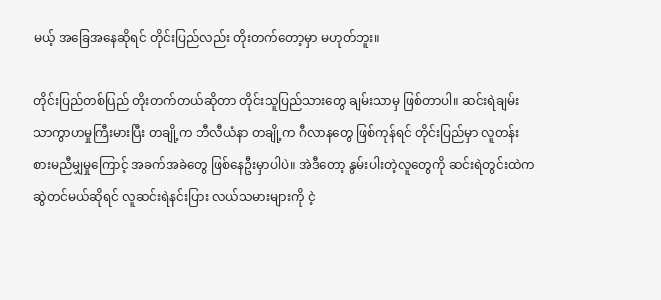မယ့် အခြေအနေဆိုရင် တိုင်းပြည်လည်း တိုးတက်တော့မှာ မဟုတ်ဘူး။

တိုင်းပြည်တစ်ပြည် တိုးတက်တယ်ဆိုတာ တိုင်းသူပြည်သားတွေ ချမ်းသာမှ ဖြစ်တာပါ။ ဆင်းရဲချမ်းသာကွာဟမှုကြီးမားပြီး တချို့က ဘီလီယံနာ တချို့က ဂီလာနတွေ ဖြစ်ကုန်ရင် တိုင်းပြည်မှာ လူတန်းစားမညီမျှမှုကြောင့် အခက်အခဲတွေ ဖြစ်နေဦးမှာပါပဲ။ အဲဒီတော့ နွမ်းပါးတဲ့လူတွေကို ဆင်းရဲတွင်းထဲက ဆွဲတင်မယ်ဆိုရင် လူဆင်းရဲနင်းပြား လယ်သမားများကို ငဲ့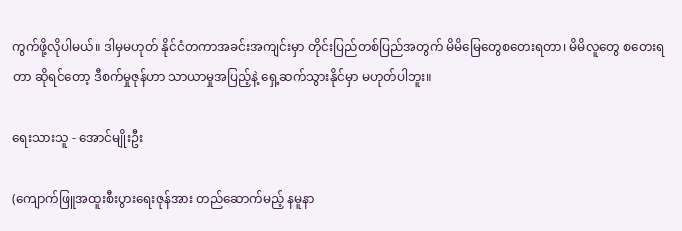ကွက်ဖို့လိုပါမယ်။ ဒါမှမဟုတ် နိုင်ငံတကာအခင်းအကျင်းမှာ တိုင်းပြည်တစ်ပြည်အတွက် မိမိမြေတွေစတေးရတာ၊ မိမိလူတွေ စတေးရတာ ဆိုရင်တော့ ဒီစက်မှုဇုန်ဟာ သာယာမှုအပြည့်နဲ့ ရှေ့ဆက်သွားနိုင်မှာ မဟုတ်ပါဘူး။

ရေးသားသူ - အောင်မျိုးဦး

(ကျောက်ဖြူအထူးစီးပွားရေးဇုန်အား တည်ဆောက်မည့် နမူနာ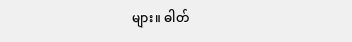များ။ ဓါတ်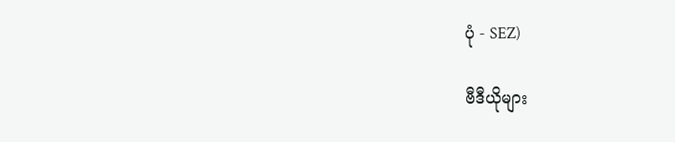ပုံ - SEZ)

ဗီဒီယိုများ